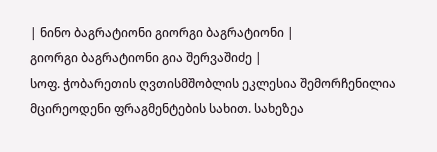| ნინო ბაგრატიონი გიორგი ბაგრატიონი |
გიორგი ბაგრატიონი გია შერვაშიძე |
სოფ. ჭობარეთის ღვთისმშობლის ეკლესია შემორჩენილია მცირეოდენი ფრაგმენტების სახით. სახეზეა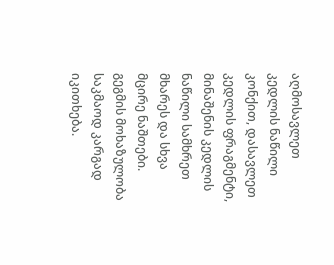აღმოსავლეთ კედლის ნაწილი კონქით, დასავლეთ კედლის ფრაგმენტი, მინაშენის კედლის ნაწილი სამხრეთ მხარეს და სხვა მცირე ნაშთები. გეგმის მოხაზულობა საკმაოდ კარგად იკითხება.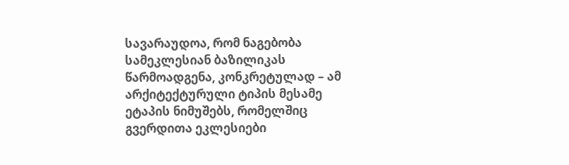სავარაუდოა, რომ ნაგებობა სამეკლესიან ბაზილიკას წარმოადგენა, კონკრეტულად – ამ არქიტექტურული ტიპის მესამე ეტაპის ნიმუშებს, რომელშიც გვერდითა ეკლესიები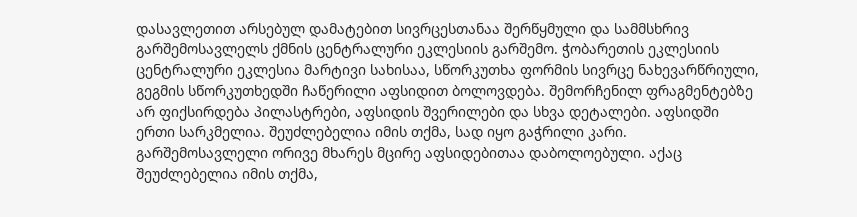დასავლეთით არსებულ დამატებით სივრცესთანაა შერწყმული და სამმსხრივ გარშემოსავლელს ქმნის ცენტრალური ეკლესიის გარშემო. ჭობარეთის ეკლესიის ცენტრალური ეკლესია მარტივი სახისაა, სწორკუთხა ფორმის სივრცე ნახევარწრიული, გეგმის სწორკუთხედში ჩაწერილი აფსიდით ბოლოვდება. შემორჩენილ ფრაგმენტებზე არ ფიქსირდება პილასტრები, აფსიდის შვერილები და სხვა დეტალები. აფსიდში ერთი სარკმელია. შეუძლებელია იმის თქმა, სად იყო გაჭრილი კარი. გარშემოსავლელი ორივე მხარეს მცირე აფსიდებითაა დაბოლოებული. აქაც შეუძლებელია იმის თქმა,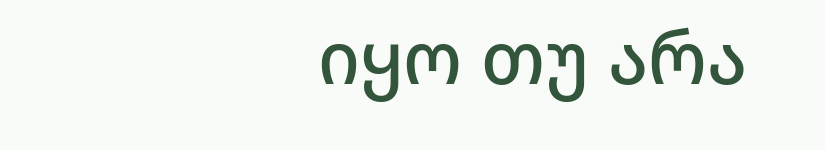იყო თუ არა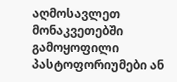აღმოსავლეთ მონაკვეთებში გამოყოფილი პასტოფორიუმები ან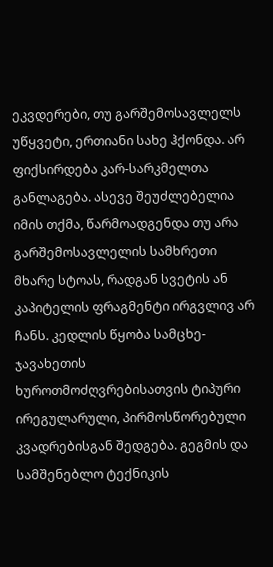ეკვდერები, თუ გარშემოსავლელს უწყვეტი, ერთიანი სახე ჰქონდა. არ ფიქსირდება კარ-სარკმელთა განლაგება. ასევე შეუძლებელია იმის თქმა, წარმოადგენდა თუ არა გარშემოსავლელის სამხრეთი მხარე სტოას, რადგან სვეტის ან კაპიტელის ფრაგმენტი ირგვლივ არ ჩანს. კედლის წყობა სამცხე-ჯავახეთის ხუროთმოძღვრებისათვის ტიპური ირეგულარული, პირმოსწორებული კვადრებისგან შედგება. გეგმის და სამშენებლო ტექნიკის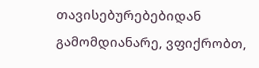თავისებურებებიდან გამომდიანარე, ვფიქრობთ,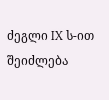ძეგლი IX ს-ით შეიძლება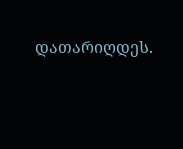დათარიღდეს.